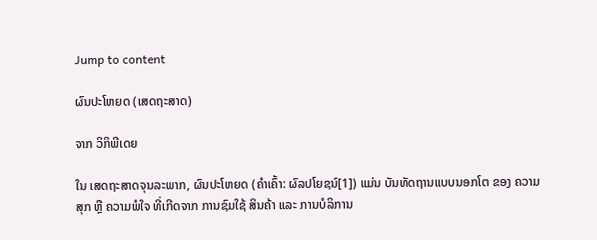Jump to content

ຜົນປະໂຫຍດ (ເສດຖະສາດ)

ຈາກ ວິກິພີເດຍ

ໃນ ເສດຖະສາດຈຸນລະພາກ, ຜົນປະໂຫຍດ (ຄຳເຄົ້າ: ຜົລປໂຍຊນ໌[1]) ແມ່ນ ບັນທັດຖານແບບນອກໂຕ ຂອງ ຄວາມສຸກ ຫຼື ຄວາມພໍໃຈ ທີ່ເກີດຈາກ ການຊົມໃຊ້ ສິນຄ້າ ແລະ ການບໍລິການ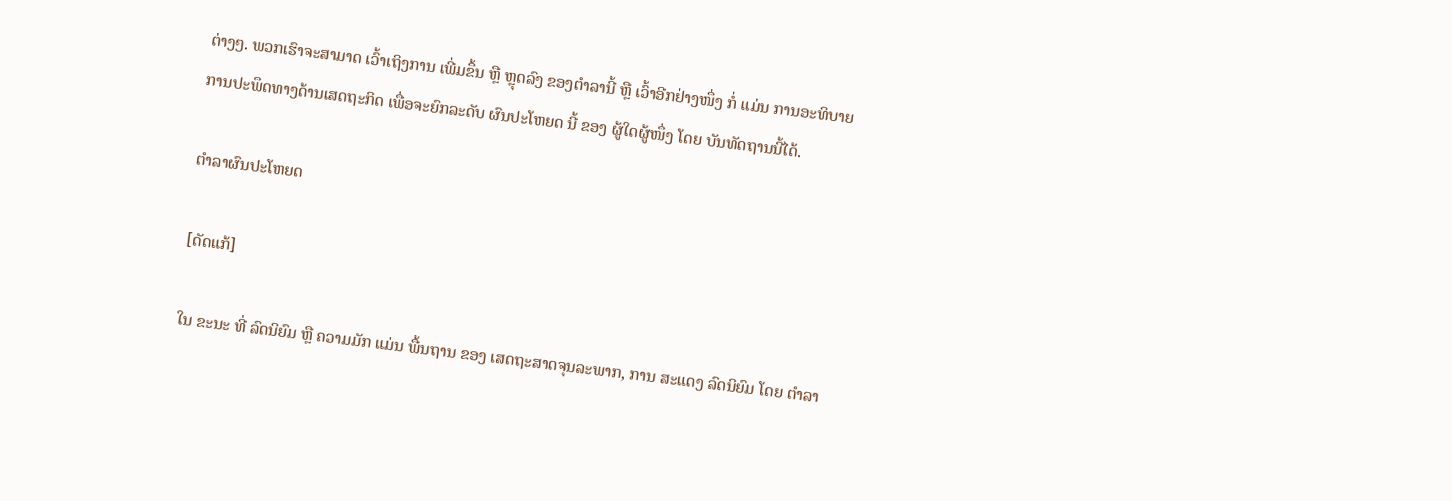ຕ່າງໆ. ພວກເຮົາຈະສາມາດ ເວົ້າເຖິງການ ເພີ່ມຂຶ້ນ ຫຼື ຫຼຸດລົງ ຂອງຕຳລານີ້ ຫຼື ເວົ້າອີກຢ່າງໜຶ່ງ ກໍ່ ແມ່ນ ການອະທິບາຍ ການປະພຶດທາງດ້ານເສດຖະກິດ ເພື່ອຈະຍົກລະດັບ ຜົນປະໂຫຍດ ນີ້ ຂອງ ຜູ້ໃດຜູ້ໜຶ່ງ ໂດຍ ບັນທັດຖານນີ້ໄດ້.

ຕຳລາຜົນປະໂຫຍດ

[ດັດແກ້]

ໃນ ຂະນະ ທີ່ ລົດນິຍົມ ຫຼື ຄວາມມັກ ແມ່ນ ພື້ນຖານ ຂອງ ເສດຖະສາດຈຸນລະພາກ, ການ ສະແດງ ລົດນິຍົມ ໂດຍ ຕຳລາ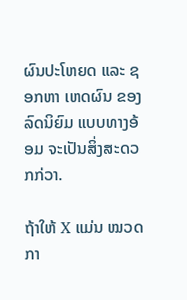ຜົນປະໂຫຍດ ແລະ ຊອກຫາ ເຫດຜົນ ຂອງ ລົດນິຍົມ ແບບທາງອ້ອມ ຈະເປັນສິ່ງສະດວກກ່ວາ.

ຖ້າໃຫ້ X ແມ່ນ ໝວດກາ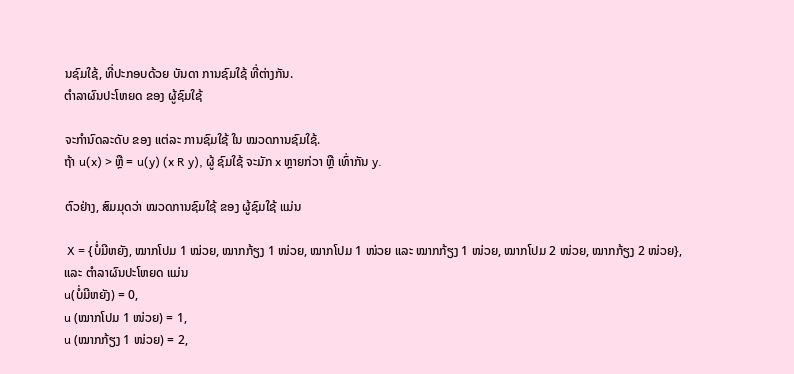ນຊົມໃຊ້, ທີ່ປະກອບດ້ວຍ ບັນດາ ການຊົມໃຊ້ ທີ່ຕ່າງກັນ.
ຕຳລາຜົນປະໂຫຍດ ຂອງ ຜູ້ຊົມໃຊ້

ຈະກຳນົດລະດັບ ຂອງ ແຕ່ລະ ການຊົມໃຊ້ ໃນ ໝວດການຊົມໃຊ້.
ຖ້າ u(x) > ຫຼື = u(y) (x R y), ຜູ້ ຊົມໃຊ້ ຈະມັກ x ຫຼາຍກ່ວາ ຫຼື ເທົ່າກັນ y.

ຕົວຢ່າງ, ສົມມຸດວ່າ ໝວດການຊົມໃຊ້ ຂອງ ຜູ້ຊົມໃຊ້ ແມ່ນ

 X = {ບໍ່ມີຫຍັງ, ໝາກໂປມ 1 ໝ່ວຍ, ໝາກກ້ຽງ 1 ໜ່ວຍ, ໝາກໂປມ 1 ໜ່ວຍ ແລະ ໝາກກ້ຽງ 1 ໜ່ວຍ, ໝາກໂປມ 2 ໜ່ວຍ, ໝາກກ້ຽງ 2 ໜ່ວຍ},
ແລະ ຕຳລາຜົນປະໂຫຍດ ແມ່ນ
u(ບໍ່ມີຫຍັງ) = 0,
u (ໝາກໂປມ 1 ໜ່ວຍ) = 1,
u (ໝາກກ້ຽງ 1 ໜ່ວຍ) = 2,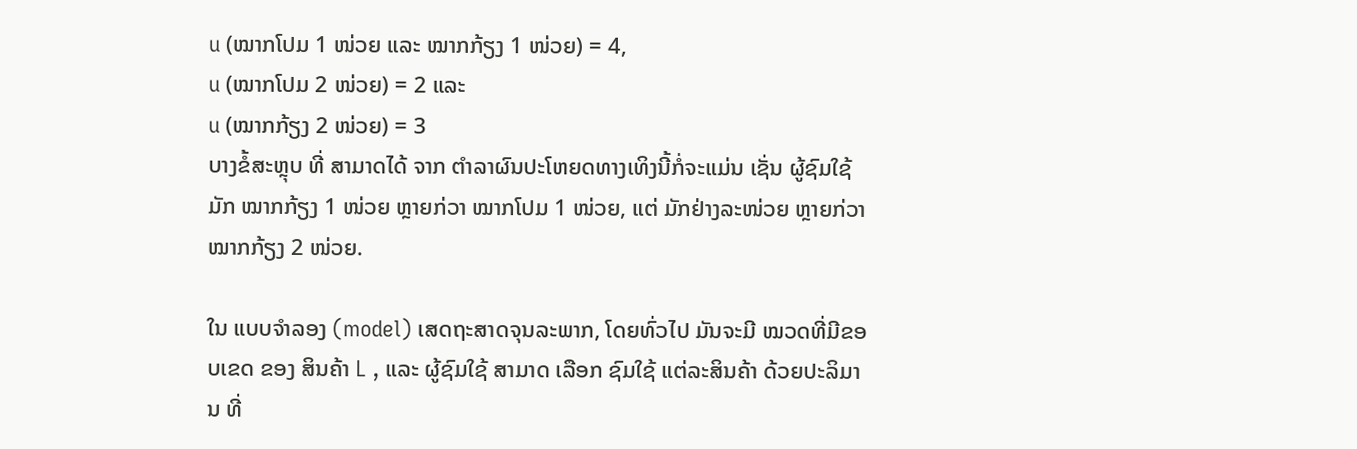u (ໝາກໂປມ 1 ໜ່ວຍ ແລະ ໝາກກ້ຽງ 1 ໜ່ວຍ) = 4,
u (ໝາກໂປມ 2 ໜ່ວຍ) = 2 ແລະ
u (ໝາກກ້ຽງ 2 ໜ່ວຍ) = 3
ບາງຂໍ້ສະຫຼຸບ ທີ່ ສາມາດໄດ້ ຈາກ ຕຳລາຜົນປະໂຫຍດທາງເທິງນີ້ກໍ່ຈະແມ່ນ ເຊັ່ນ ຜູ້ຊົມໃຊ້ ມັກ ໝາກກ້ຽງ 1 ໜ່ວຍ ຫຼາຍກ່ວາ ໝາກໂປມ 1 ໜ່ວຍ, ແຕ່ ມັກຢ່າງລະໜ່ວຍ ຫຼາຍກ່ວາ ໝາກກ້ຽງ 2 ໜ່ວຍ.

ໃນ ແບບຈຳລອງ (model) ເສດຖະສາດຈຸນລະພາກ, ໂດຍທົ່ວໄປ ມັນຈະມີ ໝວດທີ່ມີຂອບເຂດ ຂອງ ສິນຄ້າ L , ແລະ ຜູ້ຊົມໃຊ້ ສາມາດ ເລືອກ ຊົມໃຊ້ ແຕ່ລະສິນຄ້າ ດ້ວຍປະລິມານ ທີ່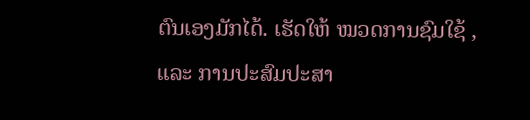ຕົນເອງມັກໄດ້. ເຮັດໃຫ້ ໝວດການຊົມໃຊ້ , ແລະ ການປະສົມປະສາ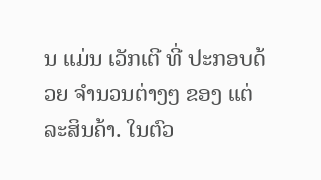ນ ແມ່ນ ເວັກເຕີ ທີ່ ປະກອບດ້ວຍ ຈຳນວນຕ່າງໆ ຂອງ ແຕ່ລະສິນຄ້າ. ໃນຕົວ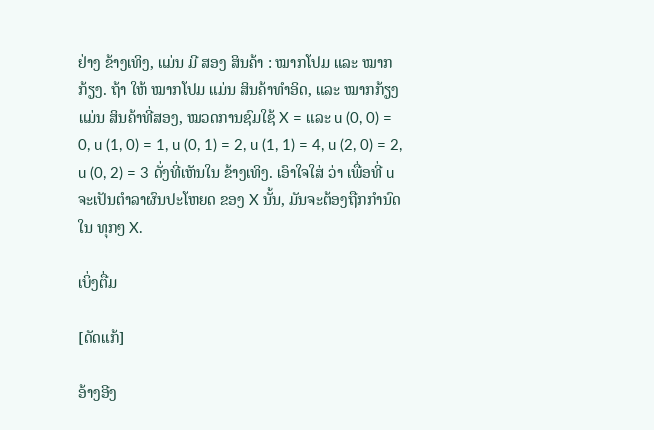ຢ່າງ ຂ້າງເທິງ, ແມ່ນ ມີ ສອງ ສິນຄ້າ : ໝາກໂປມ ແລະ ໝາກກ້ຽງ. ຖ້າ ໃຫ້ ໝາກໂປມ ແມ່ນ ສິນຄ້າທຳອິດ, ແລະ ໝາກກ້ຽງ ແມ່ນ ສິນຄ້າທີ່ສອງ, ໝວດການຊົມໃຊ້ X = ແລະ u (0, 0) = 0, u (1, 0) = 1, u (0, 1) = 2, u (1, 1) = 4, u (2, 0) = 2, u (0, 2) = 3 ດັ່ງທີ່ເຫັນໃນ ຂ້າງເທິງ. ເອົາໃຈໃສ່ ວ່າ ເພື່ອທີ່ u ຈະເປັນຕຳລາຜົນປະໂຫຍດ ຂອງ X ນັ້ນ, ມັນຈະຕ້ອງຖືກກຳນົດ ໃນ ທຸກໆ X.

ເບິ່ງຕື່ມ

[ດັດແກ້]

ອ້າງອີງ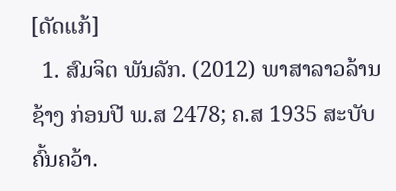[ດັດແກ້]
  1. ສົມຈິຕ ພັນລັກ. (2012) ພາສາລາວລ້ານຊ້າງ ກ່ອນປີ ພ.ສ 2478; ຄ.ສ 1935 ສະບັບຄົ້ນຄວ້າ.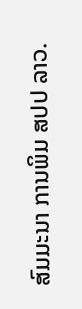ສົມມະນາ ການພິມ ສປປ ລາວ.